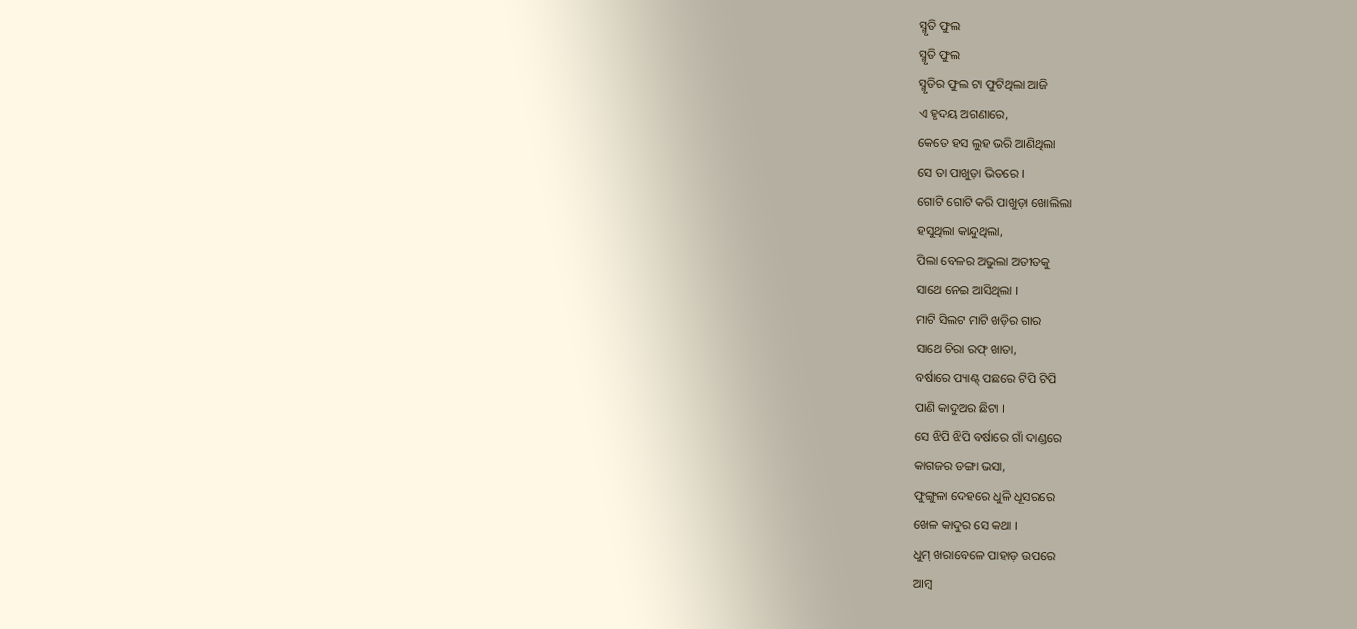ସ୍ମୃତି ଫୁଲ
ସ୍ମୃତି ଫୁଲ
ସ୍ମୃତିର ଫୁଲ ଟା ଫୁଟିଥିଲା ଆଜି
ଏ ହୃଦୟ ଅଗଣାରେ,
କେତେ ହସ ଲୁହ ଭରି ଆଣିଥିଲା
ସେ ତା ପାଖୁଡ଼ା ଭିତରେ ।
ଗୋଟି ଗୋଟି କରି ପାଖୁଡ଼ା ଖୋଲିଲା
ହସୁଥିଲା କାନ୍ଦୁଥିଲା,
ପିଲା ବେଳର ଅଭୁଲା ଅତୀତକୁ
ସାଥେ ନେଇ ଆସିଥିଲା ।
ମାଟି ସିଲଟ ମାଟି ଖଡ଼ିର ଗାର
ସାଥେ ଚିରା ରଫ୍ ଖାତା,
ବର୍ଷାରେ ପ୍ୟାଣ୍ଟ୍ ପଛରେ ଟିପି ଟିପି
ପାଣି କାଦୁଅର ଛିଟା ।
ସେ ଝିପି ଝିପି ବର୍ଷାରେ ଗାଁ ଦାଣ୍ଡରେ
କାଗଜର ଡଙ୍ଗା ଭସା,
ଫୁଙ୍ଗୁଳା ଦେହରେ ଧୁଳି ଧୂସରରେ
ଖେଳ କାଦୁର ସେ କଥା ।
ଧୁମ୍ ଖରାବେଳେ ପାହାଡ଼ ଉପରେ
ଆମ୍ବ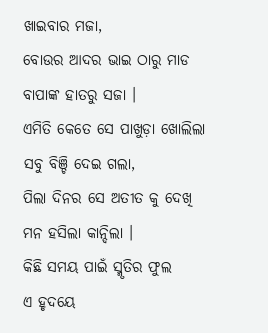ଖାଇବାର ମଜା,
ବୋଉର ଆଦର ଭାଇ ଠାରୁ ମାଡ
ବାପାଙ୍କ ହାତରୁ ସଜା ।
ଏମିତି କେତେ ସେ ପାଖୁଡ଼ା ଖୋଲିଲା
ସବୁ ବିଞ୍ଚି ଦେଇ ଗଲା,
ପିଲା ଦିନର ସେ ଅତୀତ କୁ ଦେଖି
ମନ ହସିଲା କାନ୍ଦିଲା ।
କିଛି ସମୟ ପାଇଁ ସ୍ମୃତିର ଫୁଲ
ଏ ହୃଦୟେ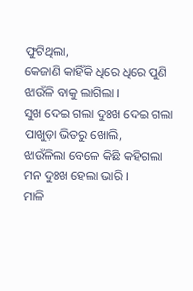ଫୁଟିଥିଲା,
କେଜାଣି କାହିଁକି ଧିରେ ଧିରେ ପୁଣି
ଝାଉଁଳି ବାକୁ ଲାଗିଲା ।
ସୁଖ ଦେଇ ଗଲା ଦୁଃଖ ଦେଇ ଗଲା
ପାଖୁଡ଼ା ଭିତରୁ ଖୋଲି,
ଝାଉଁଳିଲା ବେଳେ କିଛି କହିଗଲା
ମନ ଦୁଃଖ ହେଲା ଭାରି ।
ମାଳି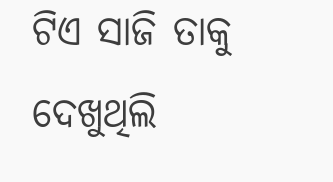ଟିଏ ସାଜି ତାକୁ ଦେଖୁଥିଲି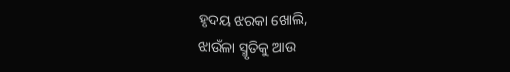ହୃଦୟ ଝରକା ଖୋଲି,
ଝାଉଁଳା ସ୍ମୃତିକୁ ଆଉ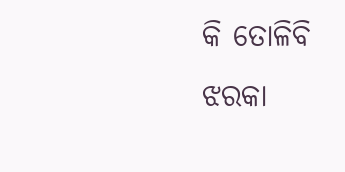କି ତୋଳିବି
ଝରକା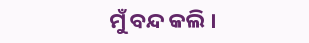ମୁଁ ବନ୍ଦ କଲି ।